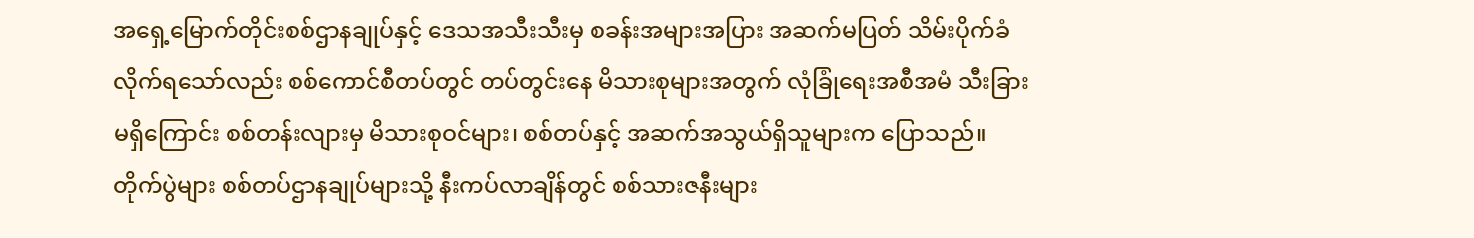အရှေ့မြောက်တိုင်းစစ်ဌာနချုပ်နှင့် ဒေသအသီးသီးမှ စခန်းအများအပြား အဆက်မပြတ် သိမ်းပိုက်ခံလိုက်ရသော်လည်း စစ်ကောင်စီတပ်တွင် တပ်တွင်းနေ မိသားစုများအတွက် လုံခြုံရေးအစီအမံ သီးခြားမရှိကြောင်း စစ်တန်းလျားမှ မိသားစုဝင်များ၊ စစ်တပ်နှင့် အဆက်အသွယ်ရှိသူများက ပြောသည်။
တိုက်ပွဲများ စစ်တပ်ဌာနချုပ်များသို့ နီးကပ်လာချိန်တွင် စစ်သားဇနီးများ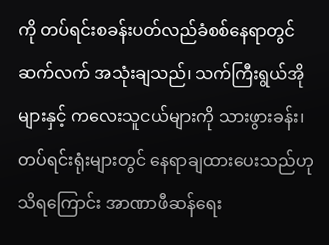ကို တပ်ရင်းစခန်းပတ်လည်ခံစစ်နေရာတွင် ဆက်လက် အသုံးချသည်၊ သက်ကြီးရွယ်အိုများနှင့် ကလေးသူငယ်များကို သားဖွားခန်း၊ တပ်ရင်းရုံးများတွင် နေရာချထားပေးသည်ဟု သိရကြောင်း အာဏာဖီဆန်ရေး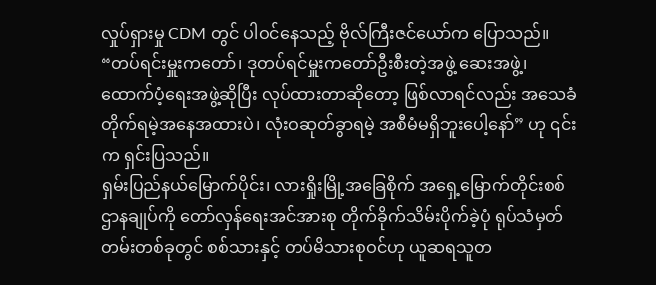လှုပ်ရှားမှု CDM တွင် ပါဝင်နေသည့် ဗိုလ်ကြီးဇင်ယော်က ပြောသည်။
“တပ်ရင်းမှူးကတော်၊ ဒုတပ်ရင်မှူးကတော်ဦးစီးတဲ့အဖွဲ့ ဆေးအဖွဲ့၊ ထောက်ပံ့ရေးအဖွဲ့ဆိုပြီး လုပ်ထားတာဆိုတော့ ဖြစ်လာရင်လည်း အသေခံတိုက်ရမဲ့အနေအထားပဲ၊ လုံးဝဆုတ်ခွာရမဲ့ အစီမံမရှိဘူးပေါ့နော်” ဟု ၎င်းက ရှင်းပြသည်။
ရှမ်းပြည်နယ်မြောက်ပိုင်း၊ လားရှိုးမြို့အခြေစိုက် အရှေ့မြောက်တိုင်းစစ်ဌာနချုပ်ကို တော်လှန်ရေးအင်အားစု တိုက်ခိုက်သိမ်းပိုက်ခဲ့ပုံ ရုပ်သံမှတ်တမ်းတစ်ခုတွင် စစ်သားနှင့် တပ်မိသားစုဝင်ဟု ယူဆရသူတ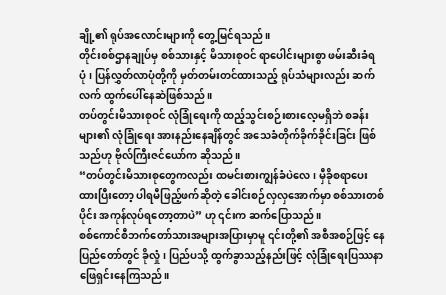ချို့၏ ရုပ်အလောင်းများကို တွေ့မြင်ရသည်။
တိုင်းစစ်ဌာနချုပ်မှ စစ်သားနှင့် မိသားစုဝင် ရာပေါင်းများစွာ ဖမ်းဆီးခံရပုံ၊ ပြန်လွှတ်လာပုံတို့ကို မှတ်တမ်းတင်ထားသည့် ရုပ်သံများလည်း ဆက်လက် ထွက်ပေါ်နေဆဲဖြစ်သည်။
တပ်တွင်းမိသားစုဝင် လုံခြုံရေးကို ထည့်သွင်းစဉ်းစားလေ့မရှိဘဲ စခန်းများ၏ လုံခြုံရေး အားနည်းနေချိန်တွင် အသေခံတိုက်ခိုက်ခိုင်းခြင်း ဖြစ်သည်ဟု ဗိုလ်ကြီးဇင်ယော်က ဆိုသည်။
“တပ်တွင်းမိသားစုတွေကလည်း ထမင်းစားကျွန်ခံပဲလေ၊ မှီခိုစရာပေးထားပြီးတော့ ပါရမီဖြည့်ဖက်ဆိုတဲ့ ခေါင်းစဉ်လှလှအောက်မှာ စစ်သားတစ်ပိုင်း အကုန်လုပ်ရတော့တာပဲ” ဟု ၎င်းက ဆက်ပြောသည်။
စစ်ကောင်စီဘက်တော်သားအများအပြားမှာမူ ၎င်းတို့၏ အစီအစဉ်ဖြင့် နေပြည်တော်တွင် ခိုလှုံ၊ ပြည်ပသို့ ထွက်ခွာသည့်နည်းဖြင့် လုံခြုံရေးပြဿနာ ဖြေရှင်းနေကြသည်။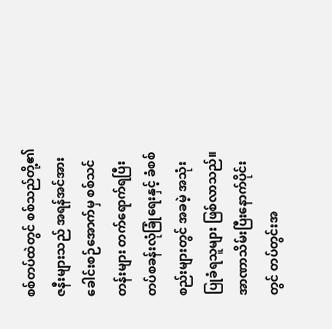စစ်တပ်ထဲတွင် စစ်သည်တို့၏ ဇနီးများသည် အရန်အင်အားခေါင်းစဉ်အောက်မှ စစ်သင်တန်းများ တက်ရောက်ရပြီး တပ်စခန်းလုံခြုံရေးနှင့် ခံစစ်စည်းများတွင် အခမဲ့ အသုံးပြုခံရသူများ ဖြစ်လာသည်။
အာဏာသိမ်းပြီးနောက်ပိုင်းတွင် တပ်တွင်းအ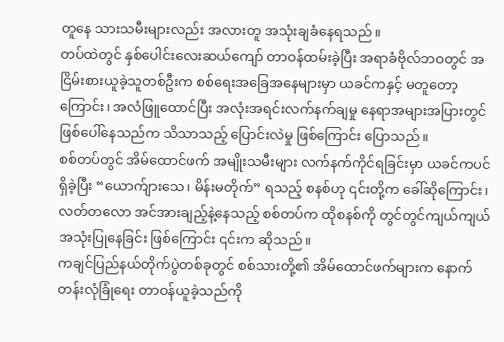တူနေ သားသမီးများလည်း အလားတူ အသုံးချခံနေရသည်။
တပ်ထဲတွင် နှစ်ပေါင်းလေးဆယ်ကျော် တာဝန်ထမ်းခဲ့ပြီး အရာခံဗိုလ်ဘဝတွင် အငြိမ်းစားယူခဲ့သူတစ်ဦးက စစ်ရေးအခြေအနေများမှာ ယခင်ကနှင့် မတူတော့ကြောင်း၊ အလံဖြူထောင်ပြီး အလုံးအရင်းလက်နက်ချမှု နေရာအများအပြားတွင် ဖြစ်ပေါ်နေသည်က သိသာသည့် ပြောင်းလဲမှု ဖြစ်ကြောင်း ပြောသည်။
စစ်တပ်တွင် အိမ်ထောင်ဖက် အမျိုးသမီးများ လက်နက်ကိုင်ရခြင်းမှာ ယခင်ကပင် ရှိခဲ့ပြီး “ယောက်ျားသေ၊ မိန်းမတိုက်” ရသည့် စနစ်ဟု ၎င်းတို့က ခေါ်ဆိုကြောင်း၊ လတ်တလော အင်အားချည့်နဲ့နေသည့် စစ်တပ်က ထိုစနစ်ကို တွင်တွင်ကျယ်ကျယ် အသုံးပြုနေခြင်း ဖြစ်ကြောင်း ၎င်းက ဆိုသည်။
ကချင်ပြည်နယ်တိုက်ပွဲတစ်ခုတွင် စစ်သားတို့၏ အိမ်ထောင်ဖက်များက နောက်တန်းလုံခြုံရေး တာဝန်ယူခဲ့သည်ကို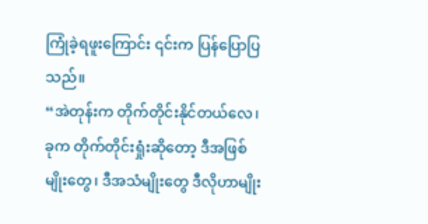ကြုံခဲ့ရဖူးကြောင်း ၎င်းက ပြန်ပြောပြသည်။
“အဲတုန်းက တိုက်တိုင်းနိုင်တယ်လေ၊ ခုက တိုက်တိုင်းရှုံးဆိုတော့ ဒီအဖြစ်မျိုးတွေ၊ ဒီအသံမျိုးတွေ ဒီလိုဟာမျိုး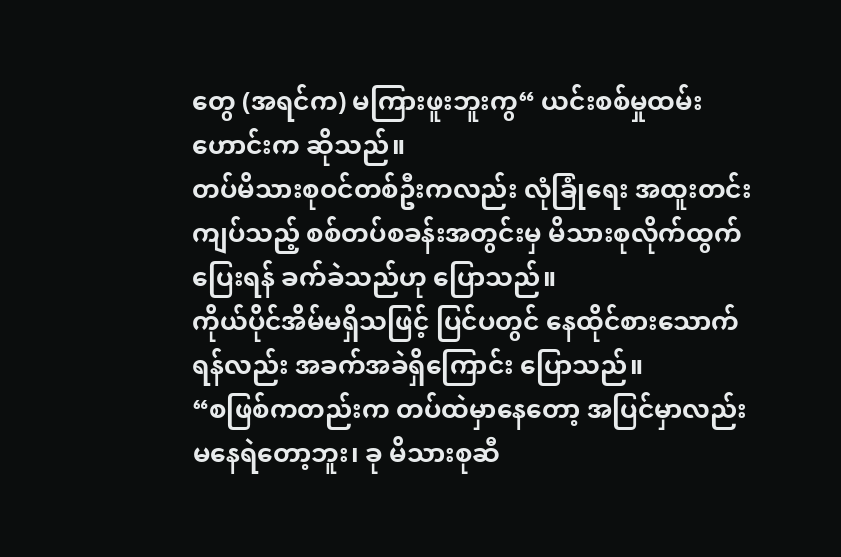တွေ (အရင်က) မကြားဖူးဘူးကွ“ ယင်းစစ်မှုထမ်းဟောင်းက ဆိုသည်။
တပ်မိသားစုဝင်တစ်ဦးကလည်း လုံခြုံရေး အထူးတင်းကျပ်သည့် စစ်တပ်စခန်းအတွင်းမှ မိသားစုလိုက်ထွက်ပြေးရန် ခက်ခဲသည်ဟု ပြောသည်။
ကိုယ်ပိုင်အိမ်မရှိသဖြင့် ပြင်ပတွင် နေထိုင်စားသောက်ရန်လည်း အခက်အခဲရှိကြောင်း ပြောသည်။
“စဖြစ်ကတည်းက တပ်ထဲမှာနေတော့ အပြင်မှာလည်း မနေရဲတော့ဘူး၊ ခု မိသားစုဆီ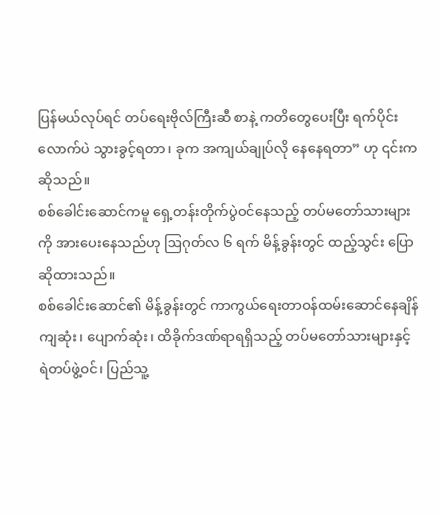ပြန်မယ်လုပ်ရင် တပ်ရေးဗိုလ်ကြီးဆီ စာနဲ့ ကတိတွေပေးပြီး ရက်ပိုင်းလောက်ပဲ သွားခွင့်ရတာ၊ ခုက အကျယ်ချုပ်လို နေနေရတာ” ဟု ၎င်းက ဆိုသည်။
စစ်ခေါင်းဆောင်ကမူ ရှေ့တန်းတိုက်ပွဲဝင်နေသည့် တပ်မတော်သားများကို အားပေးနေသည်ဟု ဩဂုတ်လ ၆ ရက် မိန့်ခွန်းတွင် ထည့်သွင်း ပြောဆိုထားသည်။
စစ်ခေါင်းဆောင်၏ မိန့်ခွန်းတွင် ကာကွယ်ရေးတာဝန်ထမ်းဆောင်နေချိန် ကျဆုံး၊ ပျောက်ဆုံး၊ ထိခိုက်ဒဏ်ရာရရှိသည့် တပ်မတော်သားများနှင့် ရဲတပ်ဖွဲ့ဝင်၊ ပြည်သူ့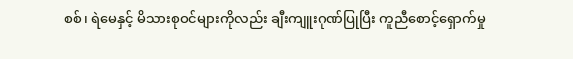စစ်၊ ရဲမေနှင့် မိသားစုဝင်များကိုလည်း ချီးကျူးဂုဏ်ပြုပြီး ကူညီစောင့်ရှောက်မှု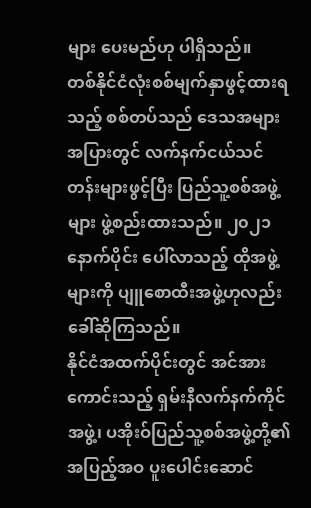များ ပေးမည်ဟု ပါရှိသည်။
တစ်နိုင်ငံလုံးစစ်မျက်နှာဖွင့်ထားရသည့် စစ်တပ်သည် ဒေသအများအပြားတွင် လက်နက်ငယ်သင်တန်းများဖွင့်ပြီး ပြည်သူ့စစ်အဖွဲ့များ ဖွဲ့စည်းထားသည်။ ၂၀၂၁ နောက်ပိုင်း ပေါ်လာသည့် ထိုအဖွဲ့များကို ပျူစောထီးအဖွဲ့ဟုလည်း ခေါ်ဆိုကြသည်။
နိုင်ငံအထက်ပိုင်းတွင် အင်အားကောင်းသည့် ရှမ်းနီလက်နက်ကိုင်အဖွဲ့၊ ပအိုးဝ်ပြည်သူ့စစ်အဖွဲ့တို့၏ အပြည့်အဝ ပူးပေါင်းဆောင်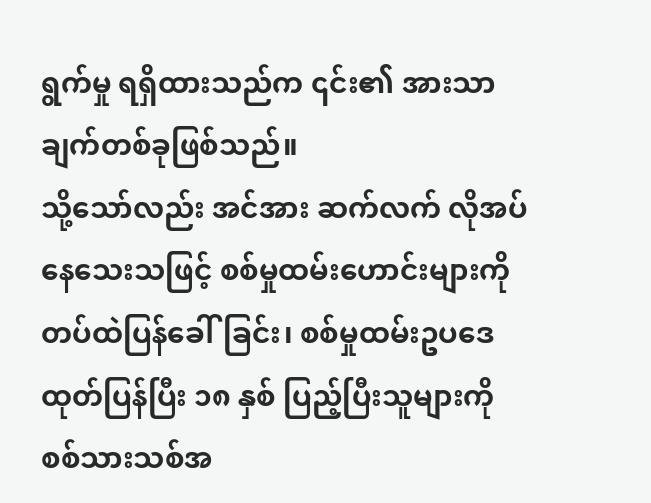ရွက်မှု ရရှိထားသည်က ၎င်း၏ အားသာချက်တစ်ခုဖြစ်သည်။
သို့သော်လည်း အင်အား ဆက်လက် လိုအပ်နေသေးသဖြင့် စစ်မှုထမ်းဟောင်းများကို တပ်ထဲပြန်ခေါ်ခြင်း၊ စစ်မှုထမ်းဥပဒေ ထုတ်ပြန်ပြီး ၁၈ နှစ် ပြည့်ပြီးသူများကို စစ်သားသစ်အ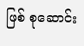ဖြစ် စုဆောင်း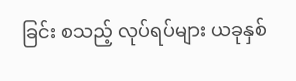ခြင်း စသည့် လုပ်ရပ်များ ယခုနှစ်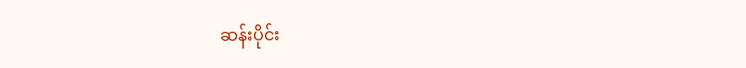ဆန်းပိုင်း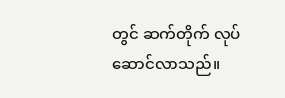တွင် ဆက်တိုက် လုပ်ဆောင်လာသည်။